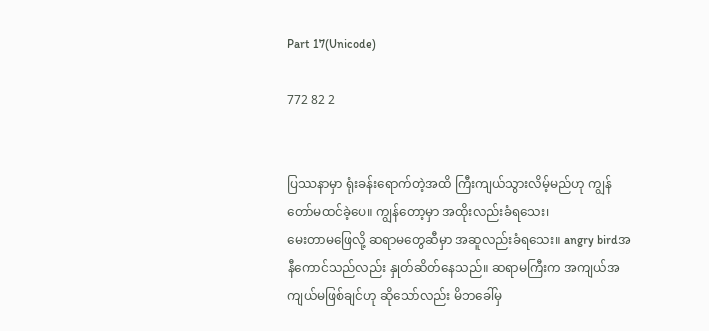Part 17(Unicode)

772 82 2


ပြဿနာမှာ ရုံးခန်းရောက်တဲ့အထိ ကြီးကျယ်သွားလိမ့်မည်ဟု ကျွန်တော်မထင်ခဲ့ပေ။ ကျွန်တော့မှာ အထိုးလည်းခံရသေး၊
မေးတာမဖြေလို့ ဆရာမတွေဆီမှာ အဆူလည်းခံရသေး။ angry birdအနီကောင်သည်လည်း နှုတ်ဆိတ်နေသည်။ ဆရာမကြီးက အကျယ်အကျယ်မဖြစ်ချင်ဟု ဆိုသော်လည်း မိဘခေါ်မှ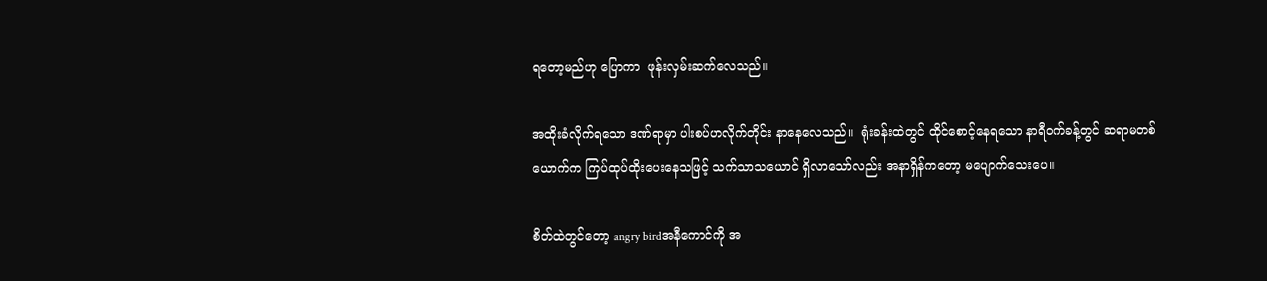ရတော့မည်ဟု ပြောကာ  ဖုန်းလှမ်းဆက်လေသည်။

အထိုးခံလိုက်ရသော ဒဏ်ရာမှာ ပါးစပ်ဟလိုက်တိုင်း နာနေလေသည်။  ရုံးခန်းထဲတွင် ထိုင်စောင့်နေရသော နာရီဝက်ခန့်တွင် ဆရာမတစ်ယောက်က ကြပ်ထုပ်ထိုးပေးနေသဖြင့် သက်သာသယောင် ရှိလာသော်လည်း အနာရှိန်ကတော့ မပျောက်သေးပေ။

စိတ်ထဲတွင်တော့ angry birdအနီကောင်ကို အ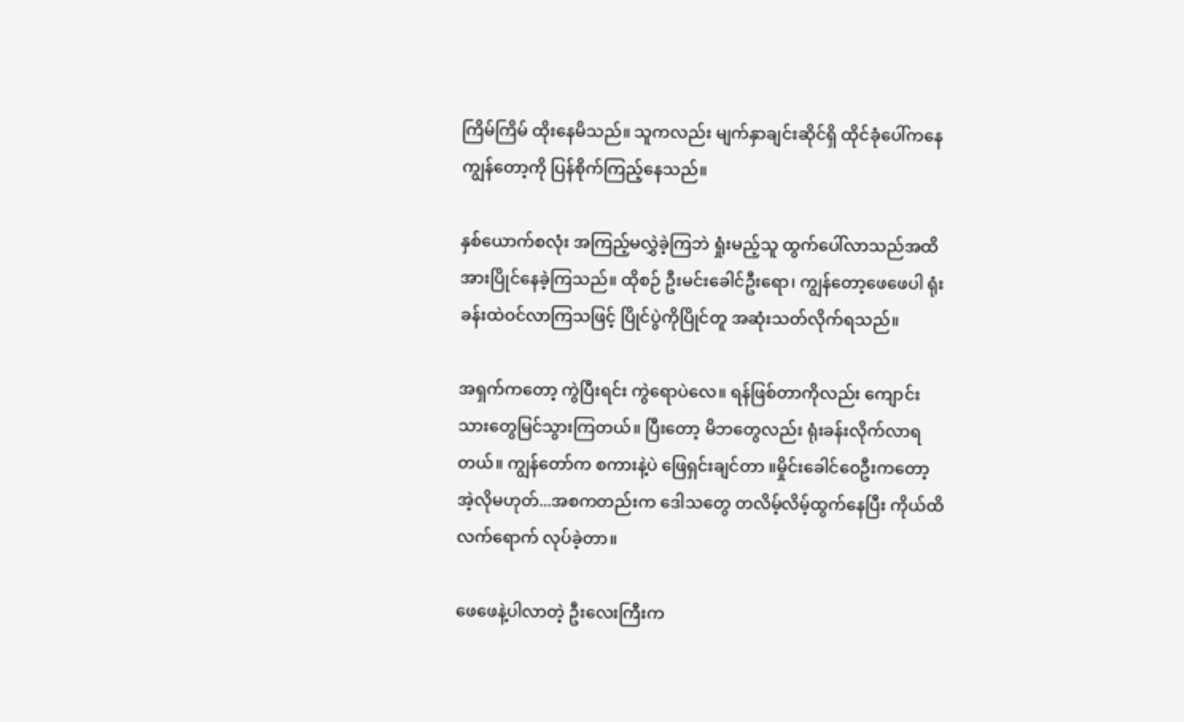ကြိမ်ကြိမ် ထိုးနေမိသည်။ သူကလည်း မျက်နှာချင်းဆိုင်ရှိ ထိုင်ခုံပေါ်ကနေ ကျွန်တော့ကို ပြန်စိုက်ကြည့်နေသည်။

နှစ်ယောက်စလုံး အကြည့်မလွှဲခဲ့ကြဘဲ ရှုံးမည့်သူ ထွက်ပေါ်လာသည်အထိ အားပြိုင်နေခဲ့ကြသည်။ ထိုစဉ် ဦးမင်းခေါင်ဦးရော၊ ကျွန်တော့ဖေဖေပါ ရုံးခန်းထဲဝင်လာကြသဖြင့် ပြိုင်ပွဲကိုပြိုင်တူ အဆုံးသတ်လိုက်ရသည်။

အရှက်ကတော့ ကွဲပြီးရင်း ကွဲရောပဲလေ။ ရန်ဖြစ်တာကိုလည်း ကျောင်းသားတွေမြင်သွားကြတယ်။ ပြီးတော့ မိဘတွေလည်း ရုံးခန်းလိုက်လာရတယ်။ ကျွန်တော်က စကားနဲ့ပဲ ဖြေရှင်းချင်တာ ။မှိုင်းခေါင်ဝေဦးကတော့ အဲ့လိုမဟုတ်...အစကတည်းက ဒေါသတွေ တလိမ့်လိမ့်ထွက်နေပြီး ကိုယ်ထိလက်ရောက် လုပ်ခဲ့တာ။

ဖေဖေနဲ့ပါလာတဲ့ ဦးလေးကြီးက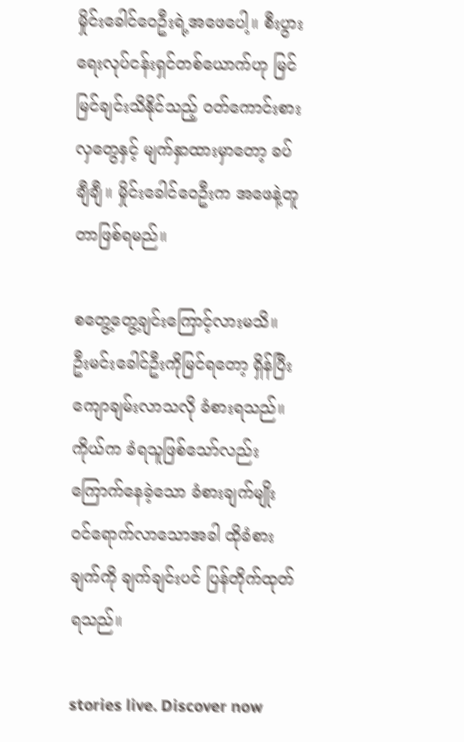မှိုင်းခေါင်ဝေဦးရဲ့အဖေပေါ့။ စီးပွားရေးလုပ်ငန်းရှင်တစ်ယောက်ဟု မြင်မြင်ချင်းသိနိုင်သည့် ဝတ်ကောင်းစားလှတွေနှင့် မျက်နှာထားမှာတော့ ခပ်ချီချီ။ မှိုင်းခေါင်ဝေဦးက အဖေနဲ့တူတာဖြစ်ရမည်။

စတွေ့တွေ့ချင်းကြောင့်လားမသိ။ ဦးမင်းခေါင်ဦးကိုမြင်ရတော့ ရှိန်ပြီး ကျောချမ်းလာသလို ခံစားရသည်။ ကိုယ်က ခံရသူဖြစ်သော်လည်း ကြောက်နေခဲ့သော ခံစားချက်မျိုး ဝင်ရောက်လာသောအခါ ထိုခံစားချက်ကို ချက်ချင်းပင် ပြန်တိုက်ထုတ်ရသည်။

stories live. Discover now